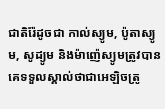ជាតិរ៉ែដូចជា កាល់ស្យូម, ប៉ូតាស្យូម, សូដ្យូម និងម៉ាញ៉េស្យូមត្រូវបានគេទទួលស្គាល់ថាជាអេឡិចត្រូ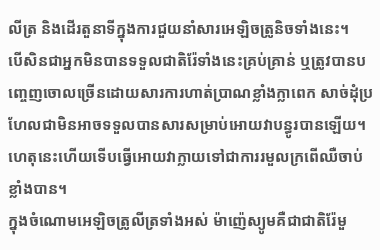លីត្រ និងដើរតួនាទីក្នុងការជួយនាំសារអេឡិចត្រូនិចទាំងនេះ។
បើសិនជាអ្នកមិនបានទទួលជាតិរ៉ែទាំងនេះគ្រប់គ្រាន់ ឬត្រូវបានបញ្ចេញចោលច្រើនដោយសារការហាត់ប្រាណខ្លាំងក្លាពេក សាច់ដុំប្រហែលជាមិនអាចទទួលបានសារសម្រាប់អោយវាបន្ធូរបានឡើយ។ ហេតុនេះហើយទើបធ្វើអោយវាក្លាយទៅជាការរមួលក្រពើឈឺចាប់ខ្លាំងបាន។
ក្នុងចំណោមអេឡិចត្រូលីត្រទាំងអស់ ម៉ាញ៉េស្យូមគឺជាជាតិរ៉ែមួ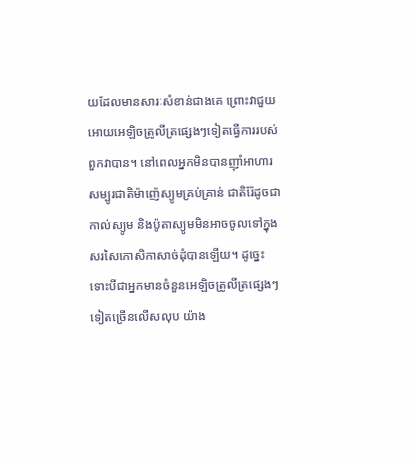យដែលមានសារៈសំខាន់ជាងគេ ព្រោះវាជួយអោយអេឡិចត្រូលីត្រផ្សេងៗទៀតធ្វើការរបស់ពួកវាបាន។ នៅពេលអ្នកមិនបានញ៉ាំអាហារសម្បូរជាតិម៉ាញ៉េស្យូមគ្រប់គ្រាន់ ជាតិរ៉ែដូចជាកាល់ស្យូម និងប៉ូតាស្យូមមិនអាចចូលទៅក្នុងសរសៃកោសិកាសាច់ដុំបានឡើយ។ ដូច្នេះទោះបីជាអ្នកមានចំនួនអេឡិចត្រូលីត្រផ្សេងៗទៀតច្រើនលើសលុប យ៉ាង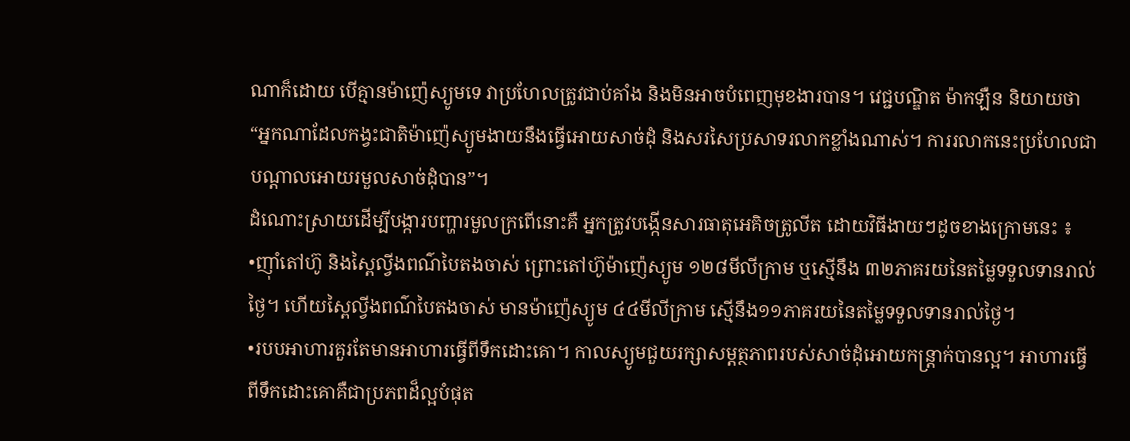ណាក៏ដោយ បើគ្មានម៉ាញ៉េស្យូមទេ វាប្រហែលត្រូវជាប់គាំង និងមិនអាចបំពេញមុខងារបាន។ វេជ្ជបណ្ឌិត ម៉ាកឡឺន និយាយថា “អ្នកណាដែលកង្វះជាតិម៉ាញ៉េស្យូមងាយនឹងធ្វើអោយសាច់ដុំ និងសរសៃប្រសាទរលាកខ្លាំងណាស់។ ការរលាកនេះប្រហែលជាបណ្តាលអោយរមួលសាច់ដុំបាន”។
ដំណោះស្រាយដើម្បីបង្ការបញ្ហារមួលក្រពើនោះគឺ អ្នកត្រូវបង្កើនសារធាតុអេគិចត្រូលីត ដោយវិធីងាយៗដូចខាងក្រោមនេះ ៖
•ញ៉ាំតៅហ៊ូ និងស្ពៃល្វីងពណ៌បៃតងចាស់ ព្រោះតៅហ៊ូម៉ាញ៉េស្យូម ១២៨មីលីក្រាម ឬស្មើនឹង ៣២ភាគរយនៃតម្លៃទទួលទានរាល់ថ្ងៃ។ ហើយស្ពៃល្វីងពណ៌បៃតងចាស់ មានម៉ាញ៉េស្យូម ៤៤មីលីក្រាម ស្មើនឹង១១ភាគរយនៃតម្លៃទទួលទានរាល់ថ្ងៃ។
•របបអាហារគួរតែមានអាហារធ្វើពីទឹកដោះគោ។ កាលស្យូមជួយរក្សាសម្តត្ថភាពរបស់សាច់ដុំអោយកន្ត្រាក់បានល្អ។ អាហារធ្វើពីទឹកដោះគោគឺជាប្រភពដ៏ល្អបំផុត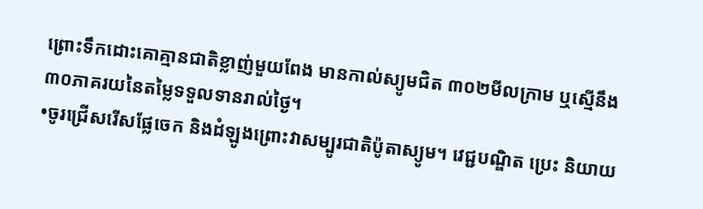ព្រោះទឹកដោះគោគ្មានជាតិខ្លាញ់មួយពែង មានកាល់ស្យូមជិត ៣០២មីលក្រាម ឬស្មើនឹង ៣០ភាគរយនៃតម្លៃទទួលទានរាល់ថ្ងៃ។
•ចូរជ្រើសរើសផ្លែចេក និងដំឡូងព្រោះវាសម្បូរជាតិប៉ូតាស្យូម។ វេជ្ជបណ្ឌិត ប្រេះ និយាយ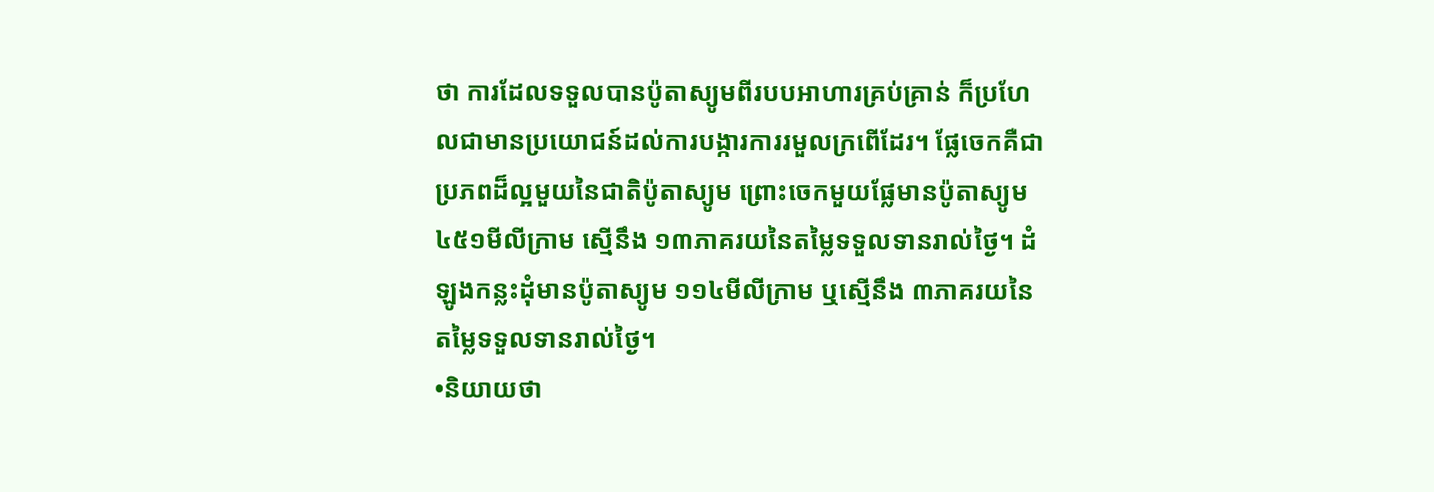ថា ការដែលទទួលបានប៉ូតាស្យូមពីរបបអាហារគ្រប់គ្រាន់ ក៏ប្រហែលជាមានប្រយោជន៍ដល់ការបង្ការការរមួលក្រពើដែរ។ ផ្លែចេកគឺជាប្រភពដ៏ល្អមួយនៃជាតិប៉ូតាស្យូម ព្រោះចេកមួយផ្លែមានប៉ូតាស្យូម ៤៥១មីលីក្រាម ស្មើនឹង ១៣ភាគរយនៃតម្លៃទទួលទានរាល់ថ្ងៃ។ ដំឡូងកន្លះដុំមានប៉ូតាស្យូម ១១៤មីលីក្រាម ឬស្មើនឹង ៣ភាគរយនៃតម្លៃទទួលទានរាល់ថ្ងៃ។
•និយាយថា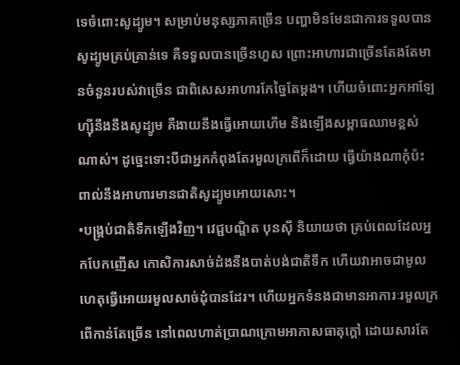ទេចំពោះសូដ្យូម។ សម្រាប់មនុស្សភាគច្រើន បញ្ហាមិនមែនជាការទទួលបានសូដ្យូមគ្រប់គ្រាន់ទេ គឺទទួលបានច្រើនហួស ព្រោះអាហារជាច្រើនតែងតែមានចំនួនរបស់វាច្រើន ជាពិសេសអាហារកែច្នៃតែម្តង។ ហើយចំពោះអ្នកអាឡែហ្ស៊ីនឹងនឹងសូដ្យូម គឺងាយនឹងធ្វើអោយហើម និងឡើងសម្ពាធឈាមខ្ពស់ណាស់។ ដូច្នេះទោះបីជាអ្នកកំពុងតែរមួលក្រពើក៏ដោយ ធ្វើយ៉ាងណាកុំប៉ះពាល់នឹងអាហារមានជាតិសូដ្យូមអោយសោះ។
•បង្គ្រប់ជាតិទឹកឡើងវិញ។ វេជ្ជបណ្ឌិត បុនស៊ី និយាយថា គ្រប់ពេលដែលអ្នកបែកញើស កោសិការសាច់ដំងនឹងបាត់បង់ជាតិទឹក ហើយវាអាចជាមូលហេតុធ្វើអោយរមួលសាច់ដុំបានដែរ។ ហើយអ្នកទំនងជាមានអាការៈរមួលក្រពើកាន់តែច្រើន នៅពេលហាត់ប្រាណក្រោមអាកាសធាតុក្តៅ ដោយសារតែ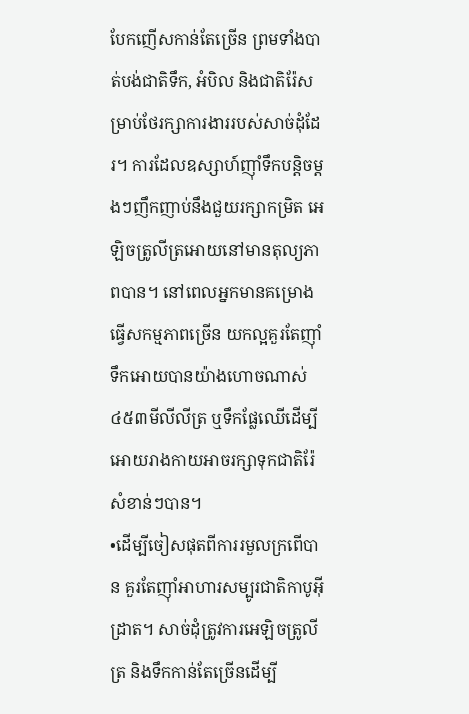បែកញើសកាន់តែច្រើន ព្រមទាំងបាត់បង់ជាតិទឹក, អំបិល និងជាតិរ៉ែសម្រាប់ថែរក្សាការងាររបស់សាច់ដុំដែរ។ ការដែលឧស្សាហ៍ញ៉ាំទឹកបន្តិចម្តងៗញឹកញាប់នឹងជួយរក្សាកម្រិត អេឡិចត្រូលីត្រអោយនៅមានតុល្យភាពបាន។ នៅពេលអ្នកមានគម្រោងធ្វើសកម្មភាពច្រើន យកល្អគួរតែញ៉ាំទឹកអោយបានយ៉ាងហោចណាស់ ៤៥៣មីលីលីត្រ ឬទឹកផ្លែឈើដើម្បីអោយរាងកាយអាចរក្សាទុកជាតិរ៉ែសំខាន់ៗបាន។
•ដើម្បីចៀសផុតពីការរមួលក្រពើបាន គួរតែញ៉ាំអាហារសម្បូរជាតិកាបូអ៊ីដ្រាត។ សាច់ដុំត្រូវការអេឡិចត្រូលីត្រ និងទឹកកាន់តែច្រើនដើម្បី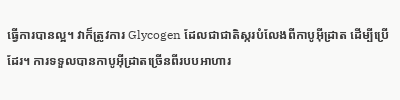ធ្វើការបានល្អ។ វាក៏ត្រូវការ Glycogen ដែលជាជាតិស្ករបំលែងពីកាបូអ៊ីដ្រាត ដើម្បីប្រើដែរ។ ការទទួលបានកាបូអ៊ីដ្រាតច្រើនពីរបបអាហារ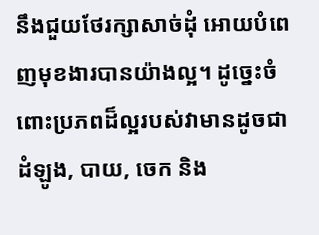នឹងជួយថែរក្សាសាច់ដុំ អោយបំពេញមុខងារបានយ៉ាងល្អ។ ដូច្នេះចំពោះប្រភពដ៏ល្អរបស់វាមានដូចជា ដំឡូង, បាយ, ចេក និង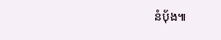នំបុ័ង៕